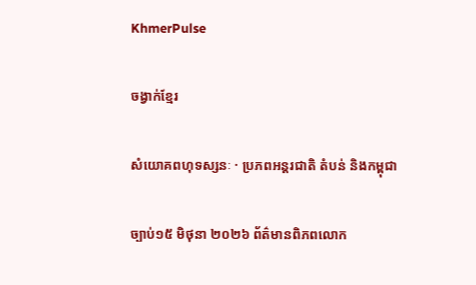KhmerPulse

ចង្វាក់ខ្មែរ

សំយោគពហុទស្សនៈ · ប្រភពអន្តរជាតិ តំបន់ និងកម្ពុជា

ច្បាប់១៥ មិថុនា ២០២៦ ព័ត៌មានពិភពលោក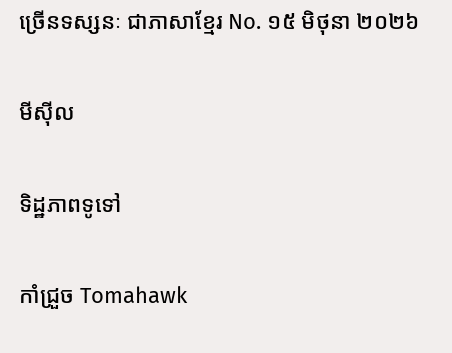ច្រើនទស្សនៈ ជាភាសាខ្មែរ No. ១៥ មិថុនា ២០២៦

មីស៊ីល

ទិដ្ឋភាពទូទៅ

កាំជ្រួច Tomahawk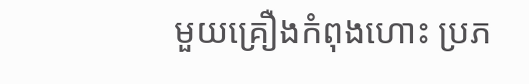មួយគ្រឿងកំពុងហោះ ប្រភ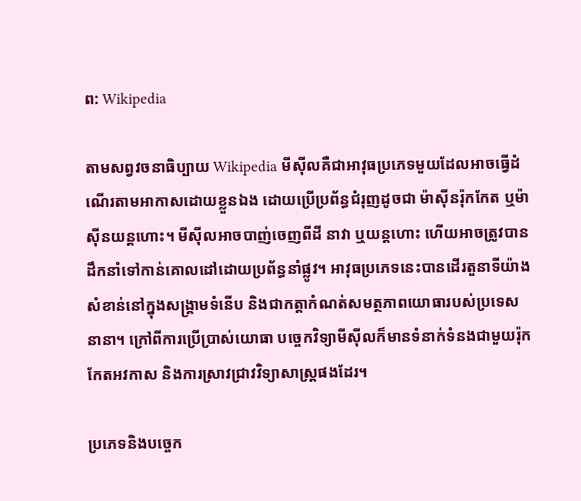ព: Wikipedia

តាមសព្វវចនាធិប្បាយ Wikipedia មីស៊ីលគឺជាអាវុធប្រភេទមួយដែលអាចធ្វើដំណើរតាមអាកាសដោយខ្លួនឯង ដោយប្រើប្រព័ន្ធជំរុញដូចជា ម៉ាស៊ីនរ៉ុកកែត ឬម៉ាស៊ីនយន្តហោះ។ មីស៊ីលអាចបាញ់ចេញពីដី នាវា ឬយន្តហោះ ហើយអាចត្រូវបានដឹកនាំទៅកាន់គោលដៅដោយប្រព័ន្ធនាំផ្លូវ។ អាវុធប្រភេទនេះបានដើរតួនាទីយ៉ាងសំខាន់នៅក្នុងសង្គ្រាមទំនើប និងជាកត្តាកំណត់សមត្ថភាពយោធារបស់ប្រទេសនានា។ ក្រៅពីការប្រើប្រាស់យោធា បច្ចេកវិទ្យាមីស៊ីលក៏មានទំនាក់ទំនងជាមួយរ៉ុកកែតអវកាស និងការស្រាវជ្រាវវិទ្យាសាស្ត្រផងដែរ។

ប្រភេទនិងបច្ចេក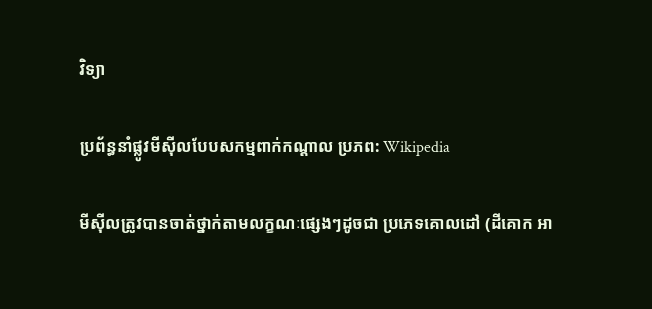វិទ្យា

ប្រព័ន្ធនាំផ្លូវមីស៊ីលបែបសកម្មពាក់កណ្តាល ប្រភព: Wikipedia

មីស៊ីលត្រូវបានចាត់ថ្នាក់តាមលក្ខណៈផ្សេងៗដូចជា ប្រភេទគោលដៅ (ដីគោក អា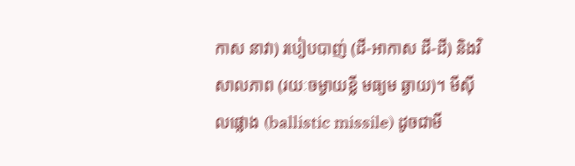កាស នាវា) របៀបបាញ់ (ដី-អាកាស ដី-ដី) និងវិសាលភាព (រយៈចម្ងាយខ្លី មធ្យម ឆ្ងាយ)។ មីស៊ីលផ្លោង (ballistic missile) ដូចជាមី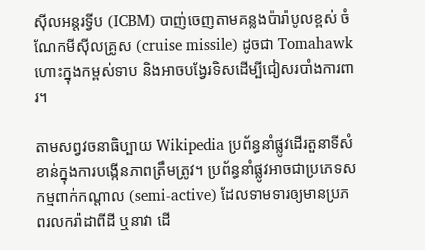ស៊ីលអន្តរទ្វីប (ICBM) បាញ់ចេញតាមគន្លងប៉ារ៉ាបូលខ្ពស់ ចំណែកមីស៊ីលគ្រូស (cruise missile) ដូចជា Tomahawk ហោះក្នុងកម្ពស់ទាប និងអាចបង្វែរទិសដើម្បីជៀសរបាំងការពារ។

តាមសព្វវចនាធិប្បាយ Wikipedia ប្រព័ន្ធនាំផ្លូវដើរតួនាទីសំខាន់ក្នុងការបង្កើនភាពត្រឹមត្រូវ។ ប្រព័ន្ធនាំផ្លូវអាចជាប្រភេទសកម្មពាក់កណ្តាល (semi-active) ដែលទាមទារឲ្យមានប្រភពរលករ៉ាដាពីដី ឬនាវា ដើ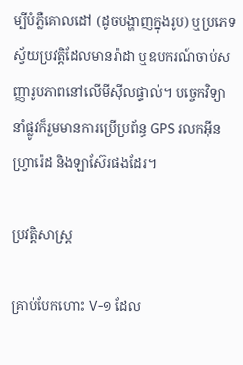ម្បីបំភ្លឺគោលដៅ (ដូចបង្ហាញក្នុងរូប) ឬប្រភេទស្វ័យប្រវត្តិដែលមានរ៉ាដា ឬឧបករណ៍ចាប់សញ្ញារូបភាពនៅលើមីស៊ីលផ្ទាល់។ បច្ចេកវិទ្យានាំផ្លូវក៏រួមមានការប្រើប្រព័ន្ធ GPS រលកអ៊ីនហ្វ្រារ៉េដ និងឡាស៊ែរផងដែរ។

ប្រវត្តិសាស្ត្រ

គ្រាប់បែកហោះ V-១ ដែល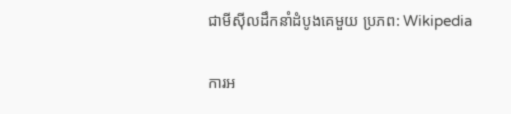ជាមីស៊ីលដឹកនាំដំបូងគេមួយ ប្រភព: Wikipedia

ការអ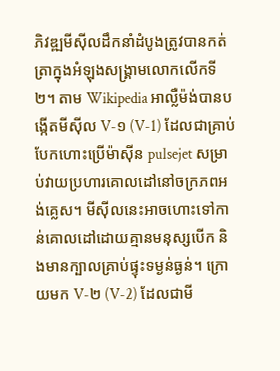ភិវឌ្ឍមីស៊ីលដឹកនាំដំបូងត្រូវបានកត់ត្រាក្នុងអំឡុងសង្គ្រាមលោកលើកទី២។ តាម Wikipedia អាល្លឺម៉ង់បានបង្កើតមីស៊ីល V-១ (V-1) ដែលជាគ្រាប់បែកហោះប្រើម៉ាស៊ីន pulsejet សម្រាប់វាយប្រហារគោលដៅនៅចក្រភពអង់គ្លេស។ មីស៊ីលនេះអាចហោះទៅកាន់គោលដៅដោយគ្មានមនុស្សបើក និងមានក្បាលគ្រាប់ផ្ទុះទម្ងន់ធ្ងន់។ ក្រោយមក V-២ (V-2) ដែលជាមី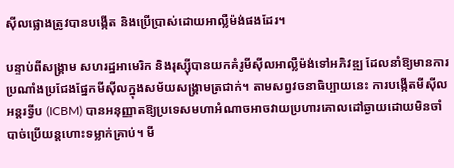ស៊ីលផ្លោងត្រូវបានបង្កើត និងប្រើប្រាស់ដោយអាល្លឺម៉ង់ផងដែរ។

បន្ទាប់ពីសង្គ្រាម សហរដ្ឋអាមេរិក និងរុស្ស៊ីបានយកគំរូមីស៊ីលអាល្លឺម៉ង់ទៅអភិវឌ្ឍ ដែលនាំឱ្យមានការប្រណាំងប្រជែងផ្នែកមីស៊ីលក្នុងសម័យសង្គ្រាមត្រជាក់។ តាមសព្វវចនាធិប្បាយនេះ ការបង្កើតមីស៊ីលអន្តរទ្វីប (ICBM) បានអនុញ្ញាតឱ្យប្រទេសមហាអំណាចអាចវាយប្រហារគោលដៅឆ្ងាយដោយមិនចាំបាច់ប្រើយន្តហោះទម្លាក់គ្រាប់។ មី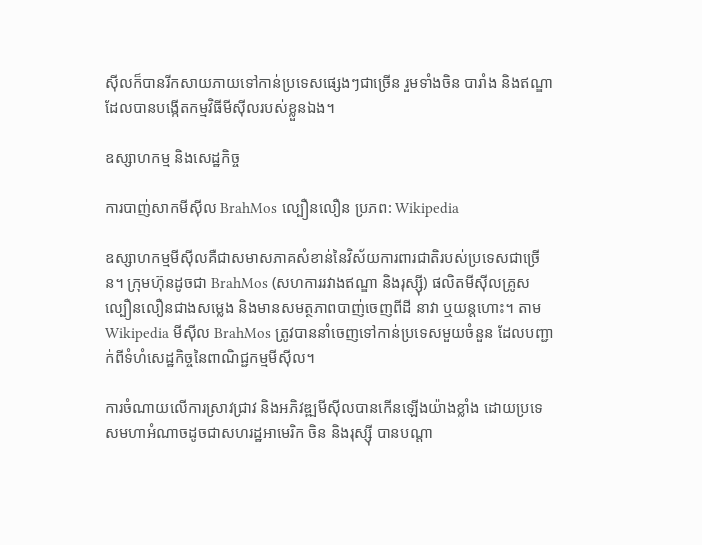ស៊ីលក៏បានរីកសាយភាយទៅកាន់ប្រទេសផ្សេងៗជាច្រើន រួមទាំងចិន បារាំង និងឥណ្ឌា ដែលបានបង្កើតកម្មវិធីមីស៊ីលរបស់ខ្លួនឯង។

ឧស្សាហកម្ម និងសេដ្ឋកិច្ច

ការបាញ់សាកមីស៊ីល BrahMos ល្បឿនលឿន ប្រភព: Wikipedia

ឧស្សាហកម្មមីស៊ីលគឺជាសមាសភាគសំខាន់នៃវិស័យការពារជាតិរបស់ប្រទេសជាច្រើន។ ក្រុមហ៊ុនដូចជា BrahMos (សហការរវាងឥណ្ឌា និងរុស្ស៊ី) ផលិតមីស៊ីលគ្រូសល្បឿនលឿនជាងសម្លេង និងមានសមត្ថភាពបាញ់ចេញពីដី នាវា ឬយន្តហោះ។ តាម Wikipedia មីស៊ីល BrahMos ត្រូវបាននាំចេញទៅកាន់ប្រទេសមួយចំនួន ដែលបញ្ជាក់ពីទំហំសេដ្ឋកិច្ចនៃពាណិជ្ជកម្មមីស៊ីល។

ការចំណាយលើការស្រាវជ្រាវ និងអភិវឌ្ឍមីស៊ីលបានកើនឡើងយ៉ាងខ្លាំង ដោយប្រទេសមហាអំណាចដូចជាសហរដ្ឋអាមេរិក ចិន និងរុស្ស៊ី បានបណ្តា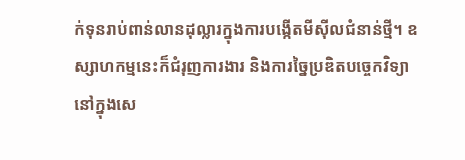ក់ទុនរាប់ពាន់លានដុល្លារក្នុងការបង្កើតមីស៊ីលជំនាន់ថ្មី។ ឧស្សាហកម្មនេះក៏ជំរុញការងារ និងការច្នៃប្រឌិតបច្ចេកវិទ្យានៅក្នុងសេ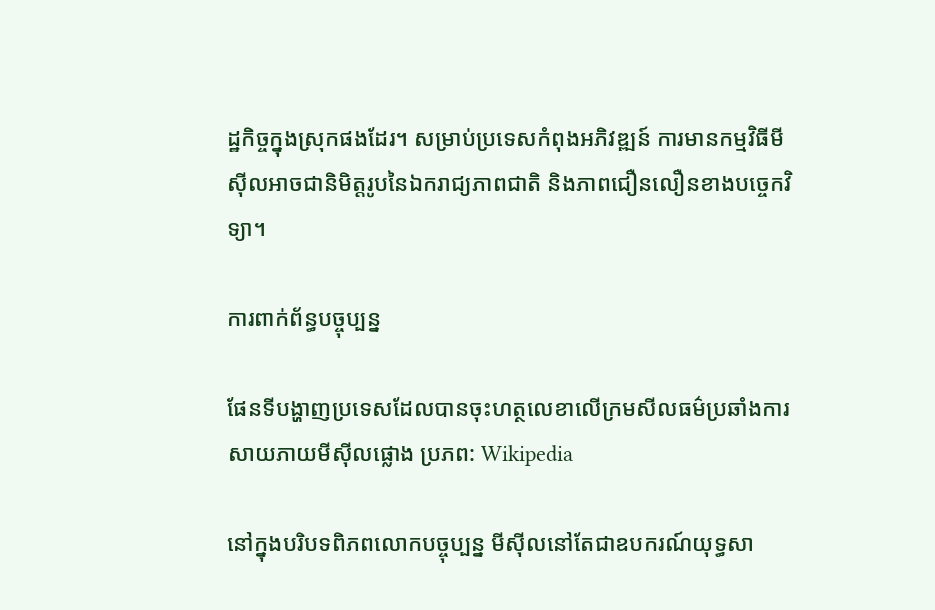ដ្ឋកិច្ចក្នុងស្រុកផងដែរ។ សម្រាប់ប្រទេសកំពុងអភិវឌ្ឍន៍ ការមានកម្មវិធីមីស៊ីលអាចជានិមិត្តរូបនៃឯករាជ្យភាពជាតិ និងភាពជឿនលឿនខាងបច្ចេកវិទ្យា។

ការពាក់ព័ន្ធបច្ចុប្បន្ន

ផែនទីបង្ហាញប្រទេសដែលបានចុះហត្ថលេខាលើក្រមសីលធម៌ប្រឆាំងការសាយភាយមីស៊ីលផ្លោង ប្រភព: Wikipedia

នៅក្នុងបរិបទពិភពលោកបច្ចុប្បន្ន មីស៊ីលនៅតែជាឧបករណ៍យុទ្ធសា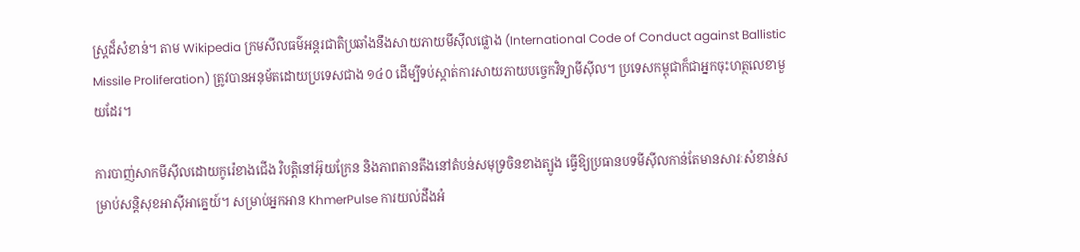ស្ត្រដ៏សំខាន់។ តាម Wikipedia ក្រមសីលធម៌អន្តរជាតិប្រឆាំងនឹងសាយភាយមីស៊ីលផ្លោង (International Code of Conduct against Ballistic Missile Proliferation) ត្រូវបានអនុម័តដោយប្រទេសជាង ១៤០ ដើម្បីទប់ស្កាត់ការសាយភាយបច្ចេកវិទ្យាមីស៊ីល។ ប្រទេសកម្ពុជាក៏ជាអ្នកចុះហត្ថលេខាមួយដែរ។

ការបាញ់សាកមីស៊ីលដោយកូរ៉េខាងជើង វិបត្តិនៅអ៊ុយក្រែន និងភាពតានតឹងនៅតំបន់សមុទ្រចិនខាងត្បូង ធ្វើឱ្យប្រធានបទមីស៊ីលកាន់តែមានសារៈសំខាន់សម្រាប់សន្តិសុខអាស៊ីអាគ្នេយ៍។ សម្រាប់អ្នកអាន KhmerPulse ការយល់ដឹងអំ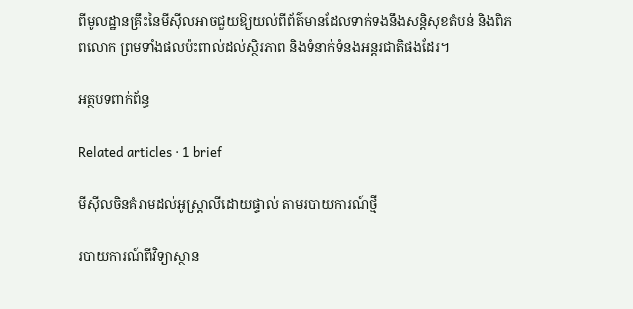ពីមូលដ្ឋានគ្រឹះនៃមីស៊ីលអាចជួយឱ្យយល់ពីព័ត៌មានដែលទាក់ទងនឹងសន្តិសុខតំបន់ និងពិភពលោក ព្រមទាំងផលប៉ះពាល់ដល់ស្ថិរភាព និងទំនាក់ទំនងអន្តរជាតិផងដែរ។

អត្ថបទពាក់ព័ន្ធ

Related articles · 1 brief

មីស៊ីលចិនគំរាមដល់អូស្ត្រាលីដោយផ្ទាល់ តាមរបាយការណ៍ថ្មី

របាយការណ៍ពីវិទ្យាស្ថាន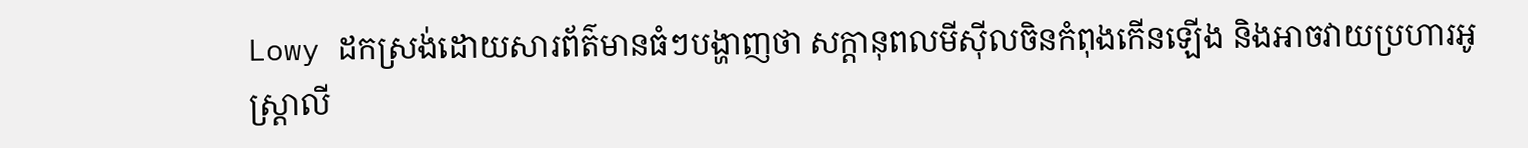Lowy ដកស្រង់ដោយសារព័ត៌មានធំៗបង្ហាញថា សក្តានុពលមីស៊ីលចិនកំពុងកើនឡើង និងអាចវាយប្រហារអូស្ត្រាលី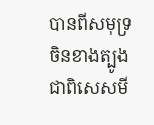បានពីសមុទ្រចិនខាងត្បូង ជាពិសេសមី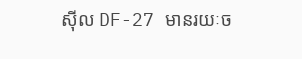ស៊ីល DF-27 មានរយៈច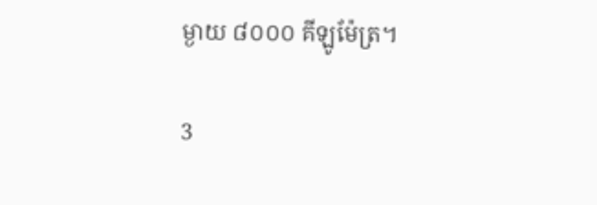ម្ងាយ ៨០០០ គីឡូម៉ែត្រ។

3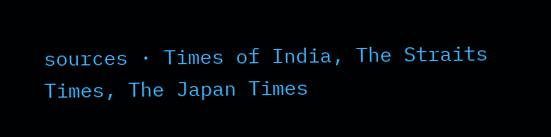sources · Times of India, The Straits Times, The Japan Times